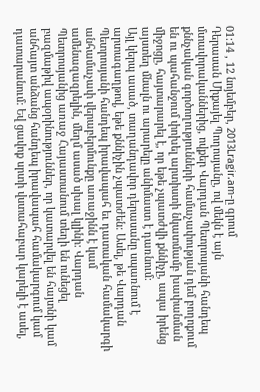01:14 , 12 նոյեմբեր, 2013Lragir.am-ը գրում
Դերասան Միքայել Պողոսյանը, ով մեկն է այն մտավորականներից, ովքեր Վարդան Պետրոսյանի հանդեպ քննչական գործողությունների համաչափության դեմ բողոքում են ու պահանջում փոխել արտիստի նկատմամբ խափանման միջոցը, հայտարարել է, որ եթե չպատժվի քննիչը, ապա իրենց այստեղ մնալն ու արարելը անիմաստ է դառնում:
Այլ կերպ ասած, տաղանդավոր դերասանը սպառնում է արտագաղթով, եթե քննիչին չպատժեն: Ասել, թե Վարդան Պետրոսյանի հանդեպ իրավապահ եւ դատական համակարգի անհամաչափ վերաբերմունքը առաջինն է կամ ամենազազրելին, մեղմ ասած սխալ կլինի: Վարդան Պետրոսյանից առաջ Հայաստանում տեղի են ունեցել բազմաթիվ ապօրինություններ, որ կատարվել են հայտնի կամ անհայտ անձանց հանդեպ իրավապահ համակարգում կամ դատարանում: Եվ ցավոք սրտի վստահաբար կարելի է ասել,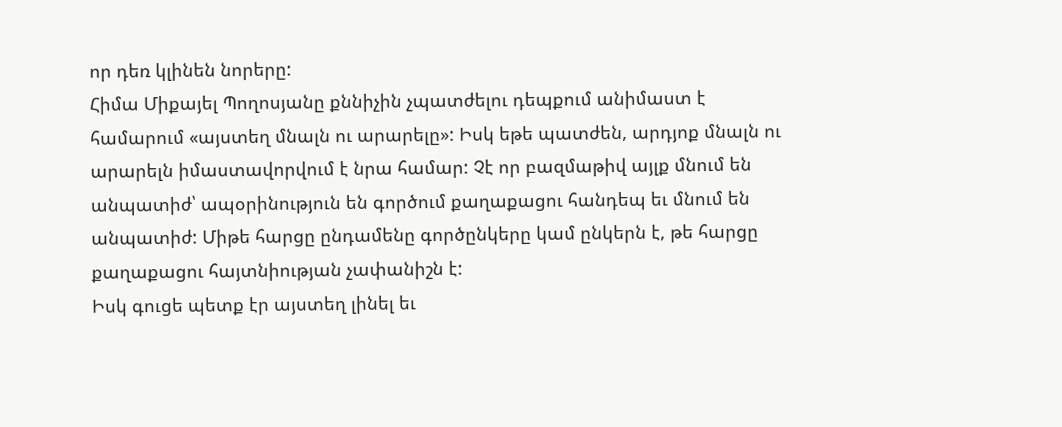որ դեռ կլինեն նորերը:
Հիմա Միքայել Պողոսյանը քննիչին չպատժելու դեպքում անիմաստ է համարում «այստեղ մնալն ու արարելը»: Իսկ եթե պատժեն, արդյոք մնալն ու արարելն իմաստավորվում է նրա համար: Չէ որ բազմաթիվ այլք մնում են անպատիժ՝ ապօրինություն են գործում քաղաքացու հանդեպ եւ մնում են անպատիժ: Միթե հարցը ընդամենը գործընկերը կամ ընկերն է, թե հարցը քաղաքացու հայտնիության չափանիշն է:
Իսկ գուցե պետք էր այստեղ լինել եւ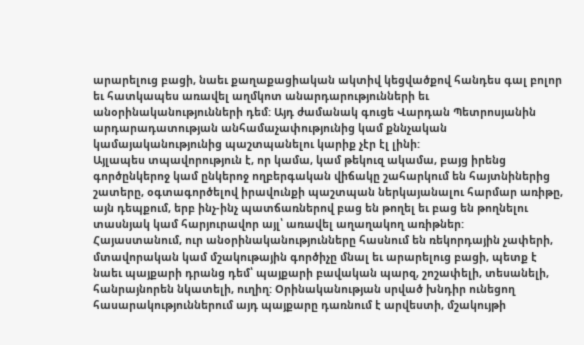արարելուց բացի, նաեւ քաղաքացիական ակտիվ կեցվածքով հանդես գալ բոլոր եւ հատկապես առավել աղմկոտ անարդարությունների եւ անօրինականությունների դեմ: Այդ ժամանակ գուցե Վարդան Պետրոսյանին արդարադատության անհամաչափությունից կամ քննչական կամայականությունից պաշտպանելու կարիք չէր էլ լինի:
Այլապես տպավորություն է, որ կամա, կամ թեկուզ ակամա, բայց իրենց գործընկերոջ կամ ընկերոջ ողբերգական վիճակը շահարկում են հայտնիներից շատերը, օգտագործելով իրավունքի պաշտպան ներկայանալու հարմար առիթը, այն դեպքում, երբ ինչ-ինչ պատճառներով բաց են թողել եւ բաց են թողնելու տասնյակ կամ հարյուրավոր այլ՝ առավել աղաղակող առիթներ:
Հայաստանում, ուր անօրինականությունները հասնում են ռեկորդային չափերի, մտավորական կամ մշակութային գործիչը մնալ եւ արարելուց բացի, պետք է նաեւ պայքարի դրանց դեմ՝ պայքարի բավական պարզ, շոշափելի, տեսանելի, հանրայնորեն նկատելի, ուղիղ: Օրինականության սրված խնդիր ունեցող հասարակություններում այդ պայքարը դառնում է արվեստի, մշակույթի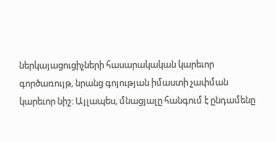ներկայացուցիչների հասարակական կարեւոր գործառույթ, նրանց գոյության իմաստի չափման կարեւոր նիշ: Այլապես, մնացյալը հանգում է ընդամենը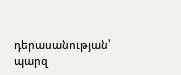դերասանության՝ պարզ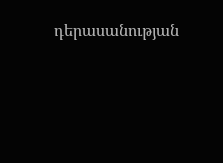դերասանության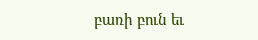բառի բուն եւ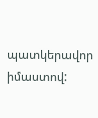պատկերավոր իմաստով: